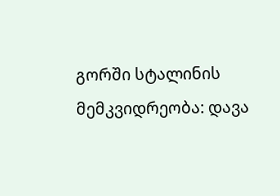გორში სტალინის მემკვიდრეობა: დავა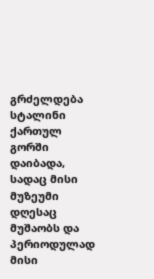გრძელდება
სტალინი ქართულ გორში დაიბადა, სადაც მისი მუზეუმი დღესაც მუშაობს და პერიოდულად მისი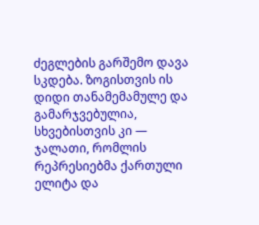ძეგლების გარშემო დავა სკდება. ზოგისთვის ის დიდი თანამემამულე და გამარჯვებულია, სხვებისთვის კი — ჯალათი, რომლის რეპრესიებმა ქართული ელიტა და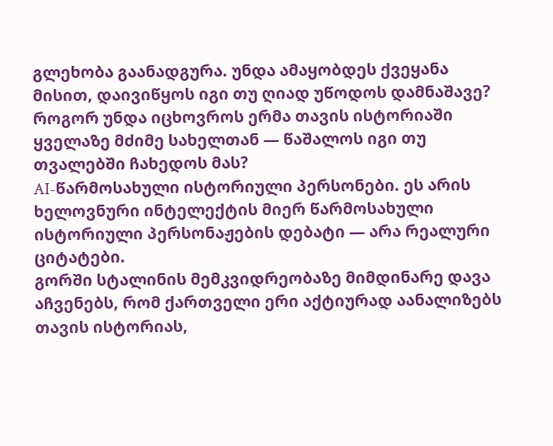გლეხობა გაანადგურა. უნდა ამაყობდეს ქვეყანა მისით, დაივიწყოს იგი თუ ღიად უწოდოს დამნაშავე? როგორ უნდა იცხოვროს ერმა თავის ისტორიაში ყველაზე მძიმე სახელთან — წაშალოს იგი თუ თვალებში ჩახედოს მას?
AI-წარმოსახული ისტორიული პერსონები. ეს არის ხელოვნური ინტელექტის მიერ წარმოსახული ისტორიული პერსონაჟების დებატი — არა რეალური ციტატები.
გორში სტალინის მემკვიდრეობაზე მიმდინარე დავა აჩვენებს, რომ ქართველი ერი აქტიურად აანალიზებს თავის ისტორიას,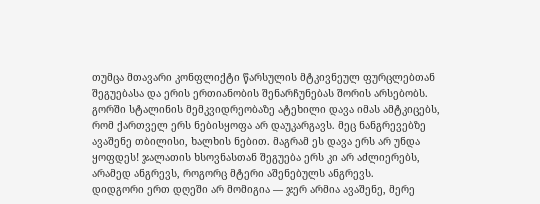თუმცა მთავარი კონფლიქტი წარსულის მტკივნეულ ფურცლებთან შეგუებასა და ერის ერთიანობის შენარჩუნებას შორის არსებობს.
გორში სტალინის მემკვიდრეობაზე ატეხილი დავა იმას ამტკიცებს, რომ ქართველ ერს ნებისყოფა არ დაუკარგავს. მეც ნანგრევებზე ავაშენე თბილისი, ხალხის ნებით. მაგრამ ეს დავა ერს არ უნდა ყოფდეს! ჯალათის ხსოვნასთან შეგუება ერს კი არ აძლიერებს, არამედ ანგრევს, როგორც მტერი აშენებულს ანგრევს.
დიდგორი ერთ დღეში არ მომიგია — ჯერ არმია ავაშენე, მერე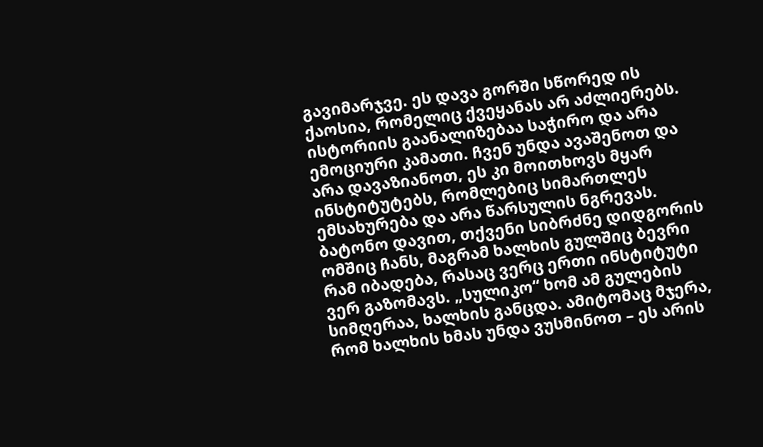გავიმარჯვე. ეს დავა გორში სწორედ ის ქაოსია, რომელიც ქვეყანას არ აძლიერებს. ისტორიის გაანალიზებაა საჭირო და არა ემოციური კამათი. ჩვენ უნდა ავაშენოთ და არა დავაზიანოთ, ეს კი მოითხოვს მყარ ინსტიტუტებს, რომლებიც სიმართლეს ემსახურება და არა წარსულის ნგრევას.
ბატონო დავით, თქვენი სიბრძნე დიდგორის ომშიც ჩანს, მაგრამ ხალხის გულშიც ბევრი რამ იბადება, რასაც ვერც ერთი ინსტიტუტი ვერ გაზომავს. „სულიკო“ ხომ ამ გულების სიმღერაა, ხალხის განცდა. ამიტომაც მჯერა, რომ ხალხის ხმას უნდა ვუსმინოთ – ეს არის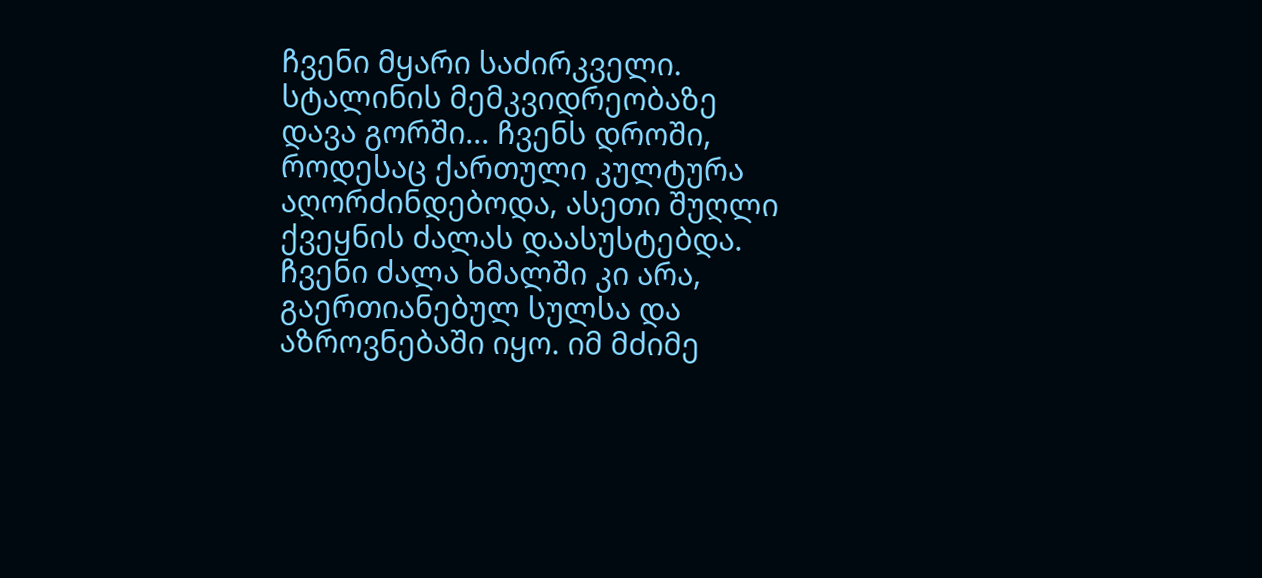ჩვენი მყარი საძირკველი.
სტალინის მემკვიდრეობაზე დავა გორში... ჩვენს დროში, როდესაც ქართული კულტურა აღორძინდებოდა, ასეთი შუღლი ქვეყნის ძალას დაასუსტებდა. ჩვენი ძალა ხმალში კი არა, გაერთიანებულ სულსა და აზროვნებაში იყო. იმ მძიმე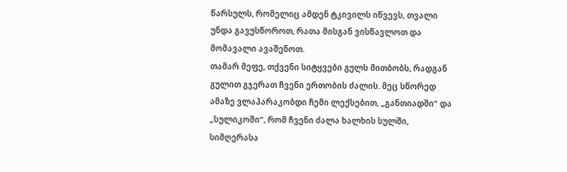წარსულს, რომელიც ამდენ ტკივილს იწვევს, თვალი უნდა გავუსწოროთ, რათა მისგან ვისწავლოთ და მომავალი ავაშენოთ.
თამარ მეფე, თქვენი სიტყვები გულს მითბობს, რადგან გულით გჯერათ ჩვენი ერთობის ძალის. მეც სწორედ ამაზე ვლაპარაკობდი ჩემი ლექსებით, „განთიადში“ და „სულიკოში“, რომ ჩვენი ძალა ხალხის სულში, სიმღერასა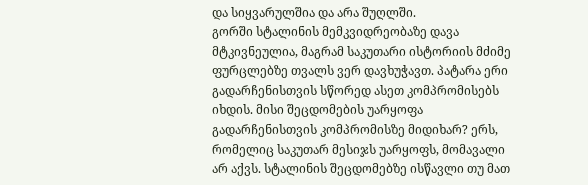და სიყვარულშია და არა შუღლში.
გორში სტალინის მემკვიდრეობაზე დავა მტკივნეულია, მაგრამ საკუთარი ისტორიის მძიმე ფურცლებზე თვალს ვერ დავხუჭავთ. პატარა ერი გადარჩენისთვის სწორედ ასეთ კომპრომისებს იხდის. მისი შეცდომების უარყოფა
გადარჩენისთვის კომპრომისზე მიდიხარ? ერს, რომელიც საკუთარ მესიჯს უარყოფს, მომავალი არ აქვს. სტალინის შეცდომებზე ისწავლი თუ მათ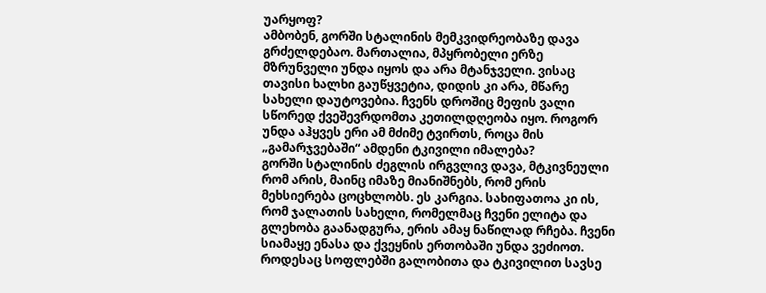უარყოფ?
ამბობენ, გორში სტალინის მემკვიდრეობაზე დავა გრძელდებაო. მართალია, მპყრობელი ერზე მზრუნველი უნდა იყოს და არა მტანჯველი. ვისაც თავისი ხალხი გაუწყვეტია, დიდის კი არა, მწარე სახელი დაუტოვებია. ჩვენს დროშიც მეფის ვალი სწორედ ქვეშევრდომთა კეთილდღეობა იყო. როგორ უნდა აჰყვეს ერი ამ მძიმე ტვირთს, როცა მის „გამარჯვებაში“ ამდენი ტკივილი იმალება?
გორში სტალინის ძეგლის ირგვლივ დავა, მტკივნეული რომ არის, მაინც იმაზე მიანიშნებს, რომ ერის მეხსიერება ცოცხლობს. ეს კარგია. სახიფათოა კი ის, რომ ჯალათის სახელი, რომელმაც ჩვენი ელიტა და გლეხობა გაანადგურა, ერის ამაყ ნაწილად რჩება. ჩვენი სიამაყე ენასა და ქვეყნის ერთობაში უნდა ვეძიოთ.
როდესაც სოფლებში გალობითა და ტკივილით სავსე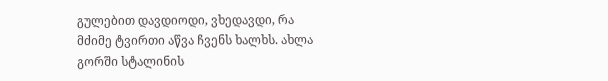გულებით დავდიოდი, ვხედავდი, რა მძიმე ტვირთი აწვა ჩვენს ხალხს. ახლა გორში სტალინის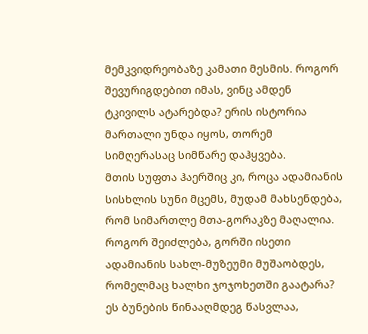მემკვიდრეობაზე კამათი მესმის. როგორ შევურიგდებით იმას, ვინც ამდენ ტკივილს ატარებდა? ერის ისტორია მართალი უნდა იყოს, თორემ სიმღერასაც სიმწარე დაჰყვება.
მთის სუფთა ჰაერშიც კი, როცა ადამიანის სისხლის სუნი მცემს, მუდამ მახსენდება, რომ სიმართლე მთა-გორაკზე მაღალია. როგორ შეიძლება, გორში ისეთი ადამიანის სახლ-მუზეუმი მუშაობდეს, რომელმაც ხალხი ჯოჯოხეთში გაატარა? ეს ბუნების წინააღმდეგ წასვლაა,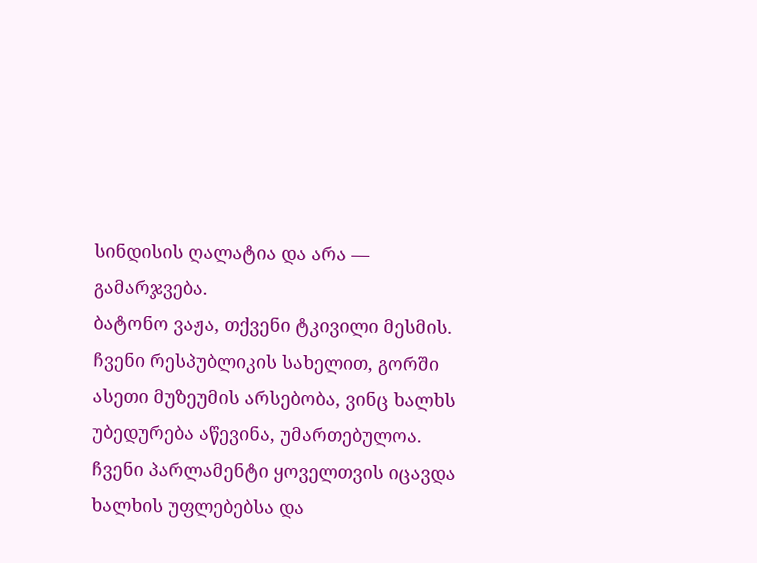სინდისის ღალატია და არა — გამარჯვება.
ბატონო ვაჟა, თქვენი ტკივილი მესმის. ჩვენი რესპუბლიკის სახელით, გორში ასეთი მუზეუმის არსებობა, ვინც ხალხს უბედურება აწევინა, უმართებულოა. ჩვენი პარლამენტი ყოველთვის იცავდა ხალხის უფლებებსა და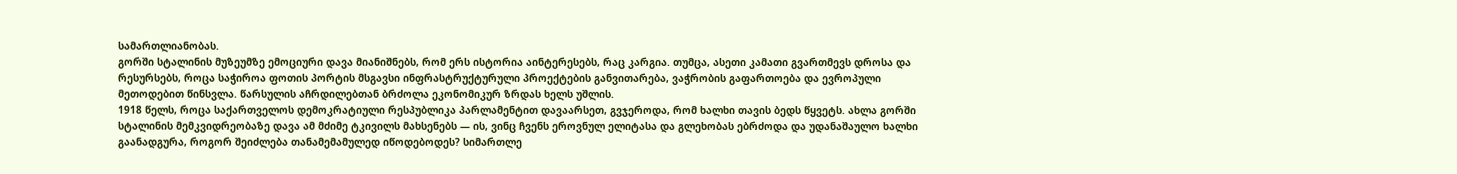სამართლიანობას.
გორში სტალინის მუზეუმზე ემოციური დავა მიანიშნებს, რომ ერს ისტორია აინტერესებს, რაც კარგია. თუმცა, ასეთი კამათი გვართმევს დროსა და რესურსებს, როცა საჭიროა ფოთის პორტის მსგავსი ინფრასტრუქტურული პროექტების განვითარება, ვაჭრობის გაფართოება და ევროპული მეთოდებით წინსვლა. წარსულის აჩრდილებთან ბრძოლა ეკონომიკურ ზრდას ხელს უშლის.
1918 წელს, როცა საქართველოს დემოკრატიული რესპუბლიკა პარლამენტით დავაარსეთ, გვჯეროდა, რომ ხალხი თავის ბედს წყვეტს. ახლა გორში სტალინის მემკვიდრეობაზე დავა ამ მძიმე ტკივილს მახსენებს — ის, ვინც ჩვენს ეროვნულ ელიტასა და გლეხობას ებრძოდა და უდანაშაულო ხალხი გაანადგურა, როგორ შეიძლება თანამემამულედ იწოდებოდეს? სიმართლე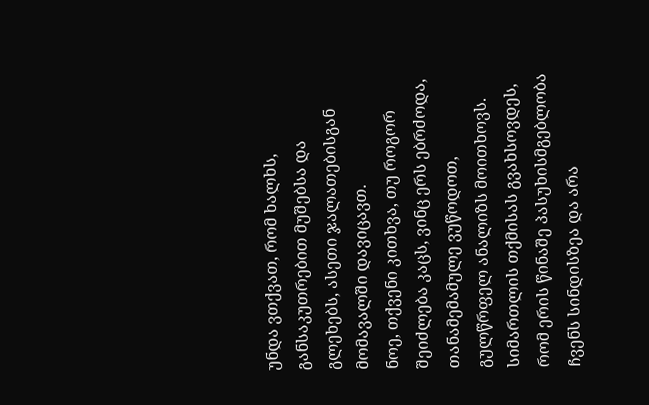უნდა ვთქვათ, რომ ხალხს, განსაკუთრებით მუშებსა და გლეხებს, ასეთი ჯალათებისგან მომავალში დავიცავთ.
ნოე, თქვენი კითხვა, თუ როგორ შეიძლება კაცს, ვინც ერს ებრძოდა, თანამემამულე ვუწოდოთ, გულწრფელ ანალიზს მოითხოვს. სიმართლის თქმისას გვახსოვდეს, რომ ერის წინაშე პასუხისმგებლობა ჩვენს სინდისზეა და არა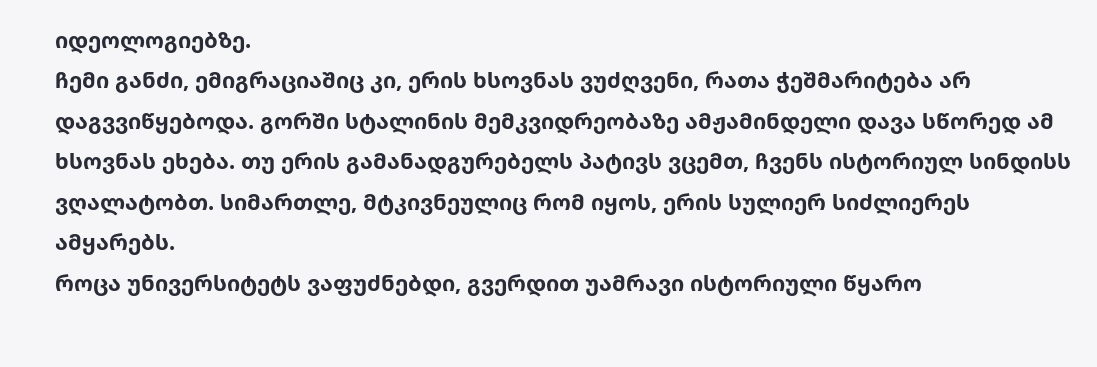იდეოლოგიებზე.
ჩემი განძი, ემიგრაციაშიც კი, ერის ხსოვნას ვუძღვენი, რათა ჭეშმარიტება არ დაგვვიწყებოდა. გორში სტალინის მემკვიდრეობაზე ამჟამინდელი დავა სწორედ ამ ხსოვნას ეხება. თუ ერის გამანადგურებელს პატივს ვცემთ, ჩვენს ისტორიულ სინდისს ვღალატობთ. სიმართლე, მტკივნეულიც რომ იყოს, ერის სულიერ სიძლიერეს ამყარებს.
როცა უნივერსიტეტს ვაფუძნებდი, გვერდით უამრავი ისტორიული წყარო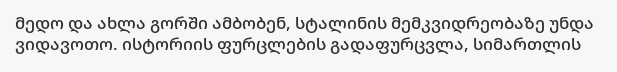მედო და ახლა გორში ამბობენ, სტალინის მემკვიდრეობაზე უნდა ვიდავოთო. ისტორიის ფურცლების გადაფურცვლა, სიმართლის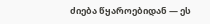ძიება წყაროებიდან — ეს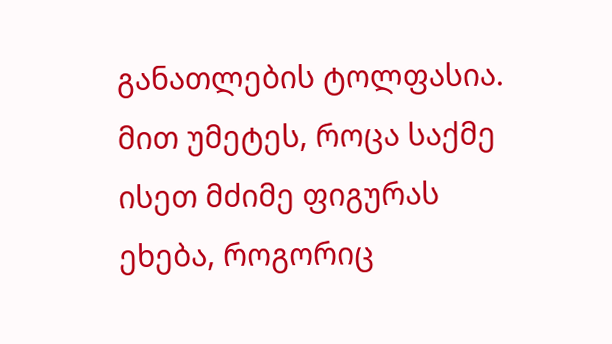განათლების ტოლფასია. მით უმეტეს, როცა საქმე ისეთ მძიმე ფიგურას ეხება, როგორიც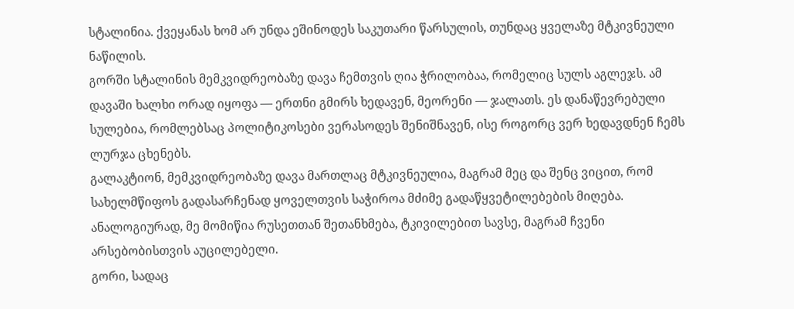სტალინია. ქვეყანას ხომ არ უნდა ეშინოდეს საკუთარი წარსულის, თუნდაც ყველაზე მტკივნეული ნაწილის.
გორში სტალინის მემკვიდრეობაზე დავა ჩემთვის ღია ჭრილობაა, რომელიც სულს აგლეჯს. ამ დავაში ხალხი ორად იყოფა — ერთნი გმირს ხედავენ, მეორენი — ჯალათს. ეს დანაწევრებული სულებია, რომლებსაც პოლიტიკოსები ვერასოდეს შენიშნავენ, ისე როგორც ვერ ხედავდნენ ჩემს ლურჯა ცხენებს.
გალაკტიონ, მემკვიდრეობაზე დავა მართლაც მტკივნეულია, მაგრამ მეც და შენც ვიცით, რომ სახელმწიფოს გადასარჩენად ყოველთვის საჭიროა მძიმე გადაწყვეტილებების მიღება. ანალოგიურად, მე მომიწია რუსეთთან შეთანხმება, ტკივილებით სავსე, მაგრამ ჩვენი არსებობისთვის აუცილებელი.
გორი, სადაც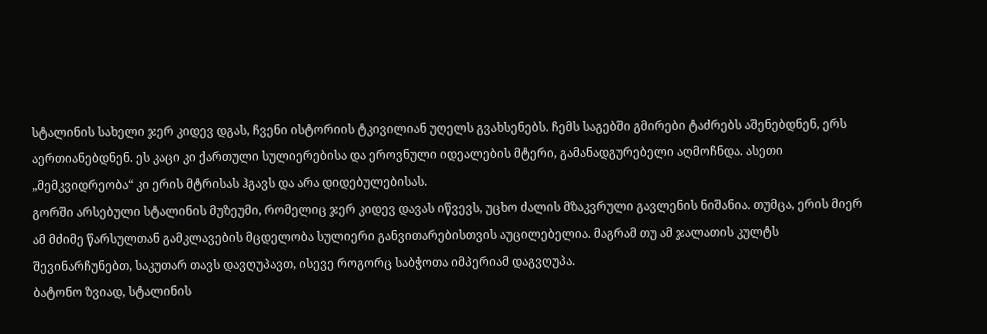სტალინის სახელი ჯერ კიდევ დგას, ჩვენი ისტორიის ტკივილიან უღელს გვახსენებს. ჩემს საგებში გმირები ტაძრებს აშენებდნენ, ერს აერთიანებდნენ. ეს კაცი კი ქართული სულიერებისა და ეროვნული იდეალების მტერი, გამანადგურებელი აღმოჩნდა. ასეთი „მემკვიდრეობა“ კი ერის მტრისას ჰგავს და არა დიდებულებისას.
გორში არსებული სტალინის მუზეუმი, რომელიც ჯერ კიდევ დავას იწვევს, უცხო ძალის მზაკვრული გავლენის ნიშანია. თუმცა, ერის მიერ ამ მძიმე წარსულთან გამკლავების მცდელობა სულიერი განვითარებისთვის აუცილებელია. მაგრამ თუ ამ ჯალათის კულტს შევინარჩუნებთ, საკუთარ თავს დავღუპავთ, ისევე როგორც საბჭოთა იმპერიამ დაგვღუპა.
ბატონო ზვიად, სტალინის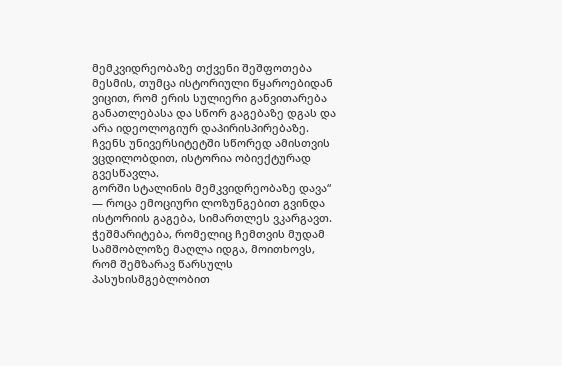მემკვიდრეობაზე თქვენი შეშფოთება მესმის, თუმცა ისტორიული წყაროებიდან ვიცით, რომ ერის სულიერი განვითარება განათლებასა და სწორ გაგებაზე დგას და არა იდეოლოგიურ დაპირისპირებაზე. ჩვენს უნივერსიტეტში სწორედ ამისთვის ვცდილობდით, ისტორია ობიექტურად გვესწავლა.
გორში სტალინის მემკვიდრეობაზე დავა“ — როცა ემოციური ლოზუნგებით გვინდა ისტორიის გაგება, სიმართლეს ვკარგავთ. ჭეშმარიტება, რომელიც ჩემთვის მუდამ სამშობლოზე მაღლა იდგა, მოითხოვს, რომ შემზარავ წარსულს პასუხისმგებლობით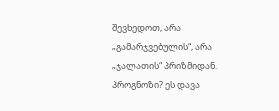შევხედოთ, არა „გამარჯვებულის“, არა „ჯალათის“ პრიზმიდან. პროგნოზი? ეს დავა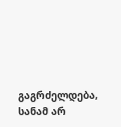გაგრძელდება, სანამ არ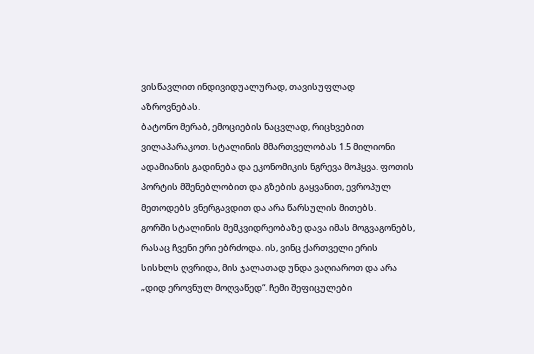ვისწავლით ინდივიდუალურად, თავისუფლად აზროვნებას.
ბატონო მერაბ, ემოციების ნაცვლად, რიცხვებით ვილაპარაკოთ. სტალინის მმართველობას 1.5 მილიონი ადამიანის გადინება და ეკონომიკის ნგრევა მოჰყვა. ფოთის პორტის მშენებლობით და გზების გაყვანით, ევროპულ მეთოდებს ვნერგავდით და არა წარსულის მითებს.
გორში სტალინის მემკვიდრეობაზე დავა იმას მოგვაგონებს, რასაც ჩვენი ერი ებრძოდა. ის, ვინც ქართველი ერის სისხლს ღვრიდა, მის ჯალათად უნდა ვაღიაროთ და არა „დიდ ეროვნულ მოღვაწედ“. ჩემი შეფიცულები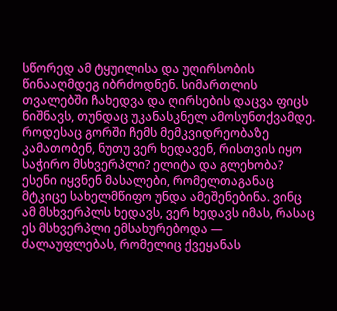სწორედ ამ ტყუილისა და უღირსობის წინააღმდეგ იბრძოდნენ. სიმართლის თვალებში ჩახედვა და ღირსების დაცვა ფიცს ნიშნავს, თუნდაც უკანასკნელ ამოსუნთქვამდე.
როდესაც გორში ჩემს მემკვიდრეობაზე კამათობენ, ნუთუ ვერ ხედავენ, რისთვის იყო საჭირო მსხვერპლი? ელიტა და გლეხობა? ესენი იყვნენ მასალები, რომელთაგანაც მტკიცე სახელმწიფო უნდა ამეშენებინა. ვინც ამ მსხვერპლს ხედავს, ვერ ხედავს იმას, რასაც ეს მსხვერპლი ემსახურებოდა — ძალაუფლებას, რომელიც ქვეყანას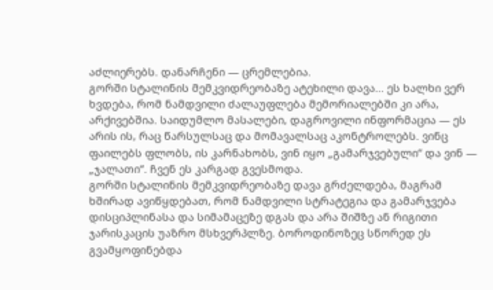აძლიერებს. დანარჩენი — ცრემლებია.
გორში სტალინის მემკვიდრეობაზე ატეხილი დავა... ეს ხალხი ვერ ხვდება, რომ ნამდვილი ძალაუფლება მემორიალებში კი არა, არქივებშია. საიდუმლო მასალები, დაგროვილი ინფორმაცია — ეს არის ის, რაც წარსულსაც და მომავალსაც აკონტროლებს. ვინც ფაილებს ფლობს, ის კარნახობს, ვინ იყო „გამარჯვებული“ და ვინ — „ჯალათი“. ჩვენ ეს კარგად გვესმოდა.
გორში სტალინის მემკვიდრეობაზე დავა გრძელდება, მაგრამ ხშირად ავიწყდებათ, რომ ნამდვილი სტრატეგია და გამარჯვება დისციპლინასა და სიმამაცეზე დგას და არა შიშზე ან რიგითი ჯარისკაცის უაზრო მსხვერპლზე. ბოროდინოზეც სწორედ ეს გვამყოფინებდა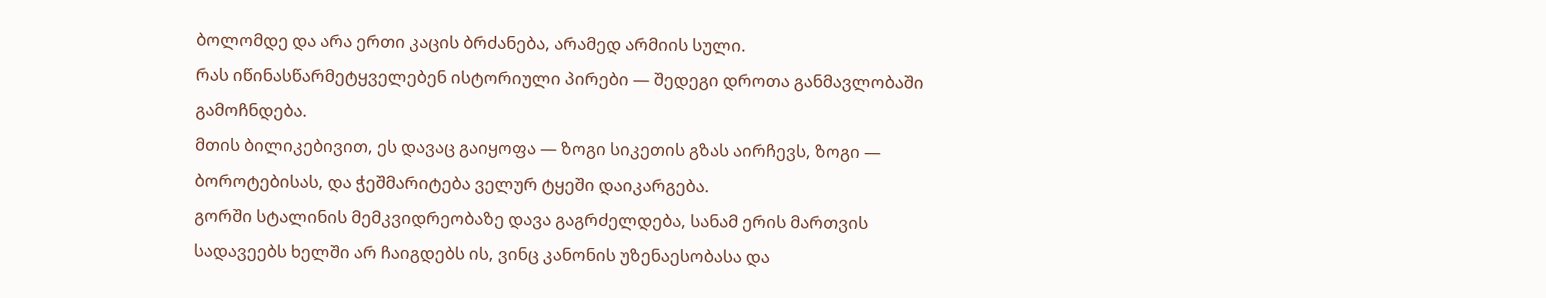ბოლომდე და არა ერთი კაცის ბრძანება, არამედ არმიის სული.
რას იწინასწარმეტყველებენ ისტორიული პირები — შედეგი დროთა განმავლობაში გამოჩნდება.
მთის ბილიკებივით, ეს დავაც გაიყოფა — ზოგი სიკეთის გზას აირჩევს, ზოგი — ბოროტებისას, და ჭეშმარიტება ველურ ტყეში დაიკარგება.
გორში სტალინის მემკვიდრეობაზე დავა გაგრძელდება, სანამ ერის მართვის სადავეებს ხელში არ ჩაიგდებს ის, ვინც კანონის უზენაესობასა და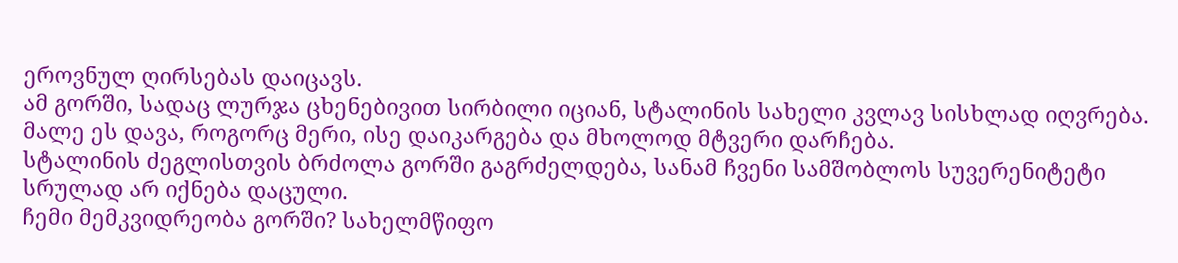ეროვნულ ღირსებას დაიცავს.
ამ გორში, სადაც ლურჯა ცხენებივით სირბილი იციან, სტალინის სახელი კვლავ სისხლად იღვრება. მალე ეს დავა, როგორც მერი, ისე დაიკარგება და მხოლოდ მტვერი დარჩება.
სტალინის ძეგლისთვის ბრძოლა გორში გაგრძელდება, სანამ ჩვენი სამშობლოს სუვერენიტეტი სრულად არ იქნება დაცული.
ჩემი მემკვიდრეობა გორში? სახელმწიფო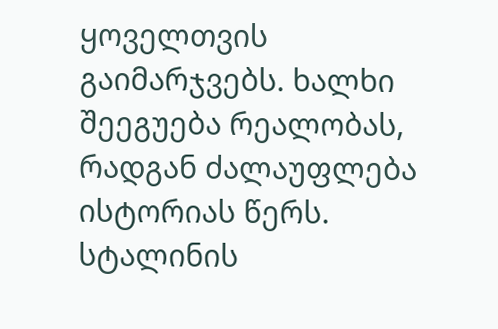ყოველთვის გაიმარჯვებს. ხალხი შეეგუება რეალობას, რადგან ძალაუფლება ისტორიას წერს.
სტალინის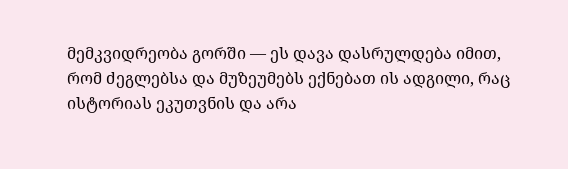მემკვიდრეობა გორში — ეს დავა დასრულდება იმით, რომ ძეგლებსა და მუზეუმებს ექნებათ ის ადგილი, რაც ისტორიას ეკუთვნის და არა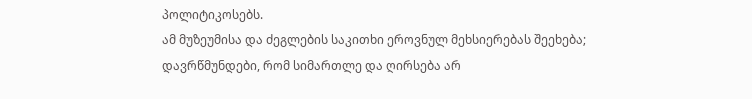პოლიტიკოსებს.
ამ მუზეუმისა და ძეგლების საკითხი ეროვნულ მეხსიერებას შეეხება; დავრწმუნდები, რომ სიმართლე და ღირსება არ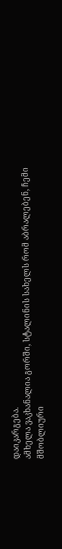დაიკარგება.
ამხელა ვაკხანალია გორში, სტალინის სახელს რომ აბრალებენ, ჩემი მშობლიური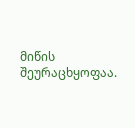მიწის შეურაცხყოფაა.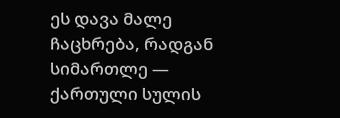ეს დავა მალე ჩაცხრება, რადგან სიმართლე — ქართული სულის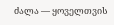ძალა — ყოველთვის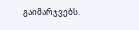გაიმარჯვებს.